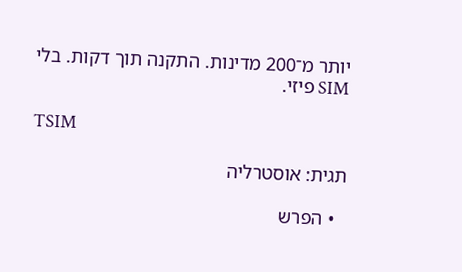יותר מ־200 מדינות. התקנה תוך דקות. בלי SIM פיזי.

TSIM

תגית: אוסטרליה

  • הפרש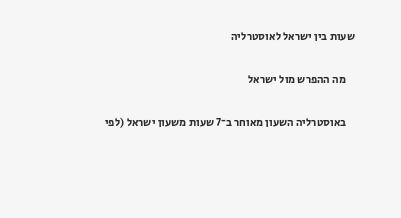שעות בין ישראל לאוסטרליה

    מה ההפרש מול ישראל

    באוסטרליה השעון מאוחר ב־7 שעות משעון ישראל (לפי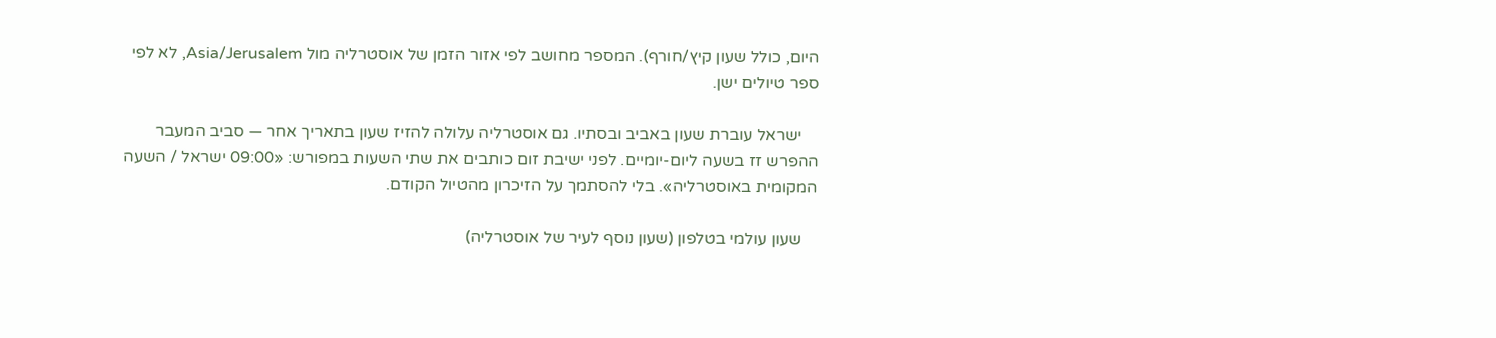היום, כולל שעון קיץ/חורף). המספר מחושב לפי אזור הזמן של אוסטרליה מול Asia/Jerusalem, לא לפי ספר טיולים ישן.

    ישראל עוברת שעון באביב ובסתיו. גם אוסטרליה עלולה להזיז שעון בתאריך אחר — סביב המעבר ההפרש זז בשעה ליום-יומיים. לפני ישיבת זום כותבים את שתי השעות במפורש: «09:00 ישראל / השעה המקומית באוסטרליה». בלי להסתמך על הזיכרון מהטיול הקודם.

    שעון עולמי בטלפון (שעון נוסף לעיר של אוסטרליה)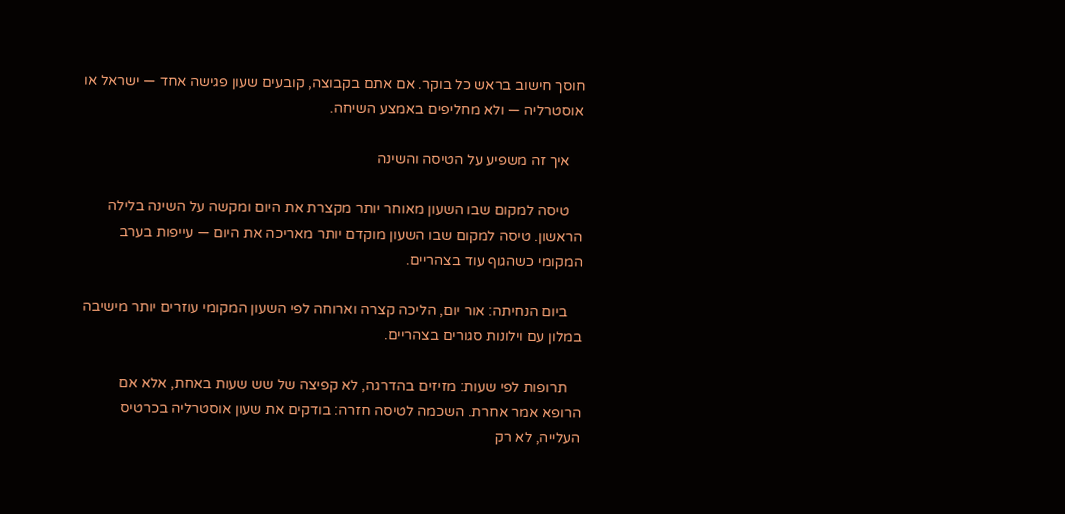חוסך חישוב בראש כל בוקר. אם אתם בקבוצה, קובעים שעון פגישה אחד — ישראל או אוסטרליה — ולא מחליפים באמצע השיחה.

    איך זה משפיע על הטיסה והשינה

    טיסה למקום שבו השעון מאוחר יותר מקצרת את היום ומקשה על השינה בלילה הראשון. טיסה למקום שבו השעון מוקדם יותר מאריכה את היום — עייפות בערב המקומי כשהגוף עוד בצהריים.

    ביום הנחיתה: אור יום, הליכה קצרה וארוחה לפי השעון המקומי עוזרים יותר מישיבה במלון עם וילונות סגורים בצהריים.

    תרופות לפי שעות: מזיזים בהדרגה, לא קפיצה של שש שעות באחת, אלא אם הרופא אמר אחרת. השכמה לטיסה חזרה: בודקים את שעון אוסטרליה בכרטיס העלייה, לא רק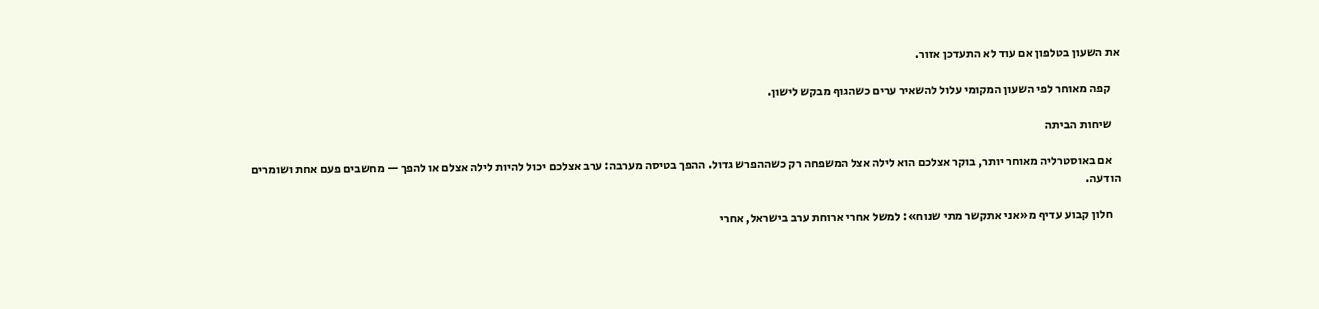את השעון בטלפון אם עוד לא התעדכן אזור.

    קפה מאוחר לפי השעון המקומי עלול להשאיר ערים כשהגוף מבקש לישון.

    שיחות הביתה

    אם באוסטרליה מאוחר יותר, בוקר אצלכם הוא לילה אצל המשפחה רק כשההפרש גדול. ההפך בטיסה מערבה: ערב אצלכם יכול להיות לילה אצלם או להפך — מחשבים פעם אחת ושומרים הודעה.

    חלון קבוע עדיף מ«אני אתקשר מתי שנוח»: למשל אחרי ארוחת ערב בישראל, אחרי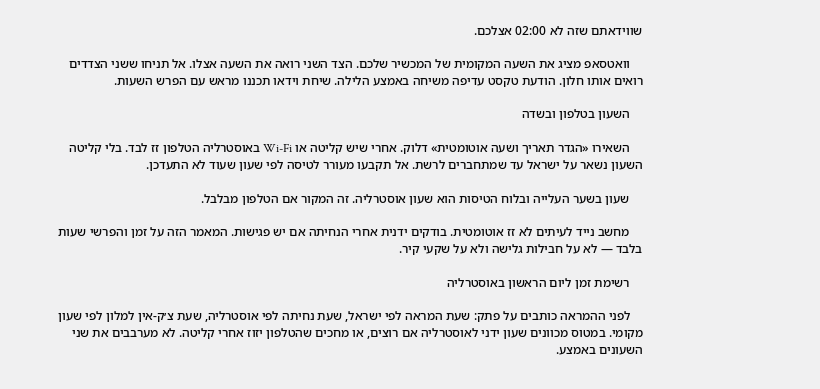שווידאתם שזה לא 02:00 אצלכם.

    וואטסאפ מציג את השעה המקומית של המכשיר שלכם. הצד השני רואה את השעה אצלו. אל תניחו ששני הצדדים רואים אותו חלון. הודעת טקסט עדיפה משיחה באמצע הלילה. שיחת וידאו תכננו מראש עם הפרש השעות.

    השעון בטלפון ובשדה

    השאירו «הגדר תאריך ושעה אוטומטית» דלוק. אחרי שיש קליטה או Wi-Fi באוסטרליה הטלפון זז לבד. בלי קליטה השעון נשאר על ישראל עד שמתחברים לרשת. אל תקבעו מעורר לטיסה לפי שעון שעוד לא התעדכן.

    שעון בשער העלייה ובלוח הטיסות הוא שעון אוסטרליה. זה המקור אם הטלפון מבלבל.

    מחשב נייד לעיתים לא זז אוטומטית. בודקים ידנית אחרי הנחיתה אם יש פגישות. המאמר הזה על זמן והפרשי שעות בלבד — לא על חבילות גלישה ולא על שקעי קיר.

    רשימת זמן ליום הראשון באוסטרליה

    לפני ההמראה כותבים על פתק: שעת המראה לפי ישראל, שעת נחיתה לפי אוסטרליה, שעת צ׳ק-אין למלון לפי שעון מקומי. במטוס מכוונים שעון ידני לאוסטרליה אם רוצים, או מחכים שהטלפון יזוז אחרי קליטה. לא מערבבים את שני השעונים באמצע.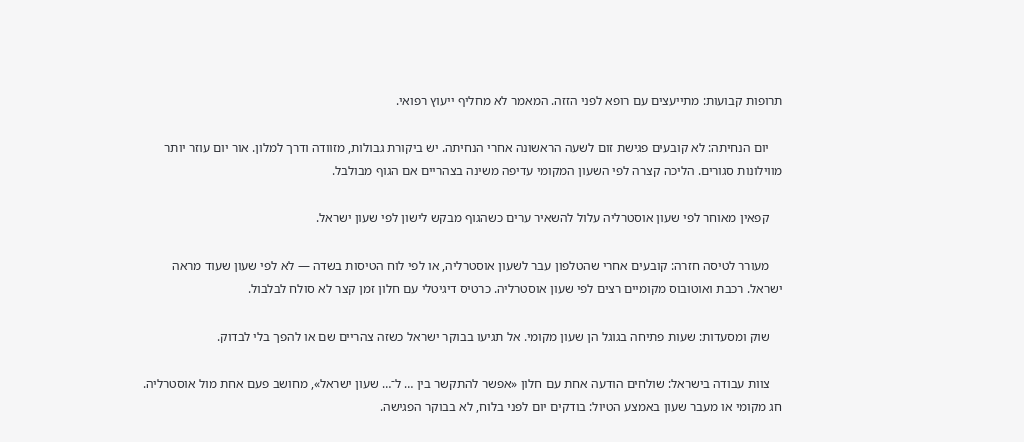תרופות קבועות: מתייעצים עם רופא לפני הזזה. המאמר לא מחליף ייעוץ רפואי.

    יום הנחיתה: לא קובעים פגישת זום לשעה הראשונה אחרי הנחיתה. יש ביקורת גבולות, מזוודה ודרך למלון. אור יום עוזר יותר מווילונות סגורים. הליכה קצרה לפי השעון המקומי עדיפה משינה בצהריים אם הגוף מבולבל.

    קפאין מאוחר לפי שעון אוסטרליה עלול להשאיר ערים כשהגוף מבקש לישון לפי שעון ישראל.

    מעורר לטיסה חזרה: קובעים אחרי שהטלפון עבר לשעון אוסטרליה, או לפי לוח הטיסות בשדה — לא לפי שעון שעוד מראה ישראל. רכבת ואוטובוס מקומיים רצים לפי שעון אוסטרליה. כרטיס דיגיטלי עם חלון זמן קצר לא סולח לבלבול.

    שוק ומסעדות: שעות פתיחה בגוגל הן שעון מקומי. אל תגיעו בבוקר ישראל כשזה צהריים שם או להפך בלי לבדוק.

    צוות עבודה בישראל: שולחים הודעה אחת עם חלון «אפשר להתקשר בין … ל־… שעון ישראל», מחושב פעם אחת מול אוסטרליה. חג מקומי או מעבר שעון באמצע הטיול: בודקים יום לפני בלוח, לא בבוקר הפגישה.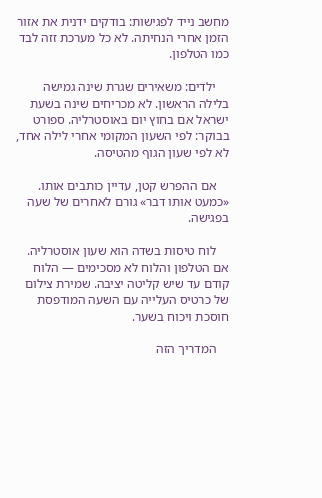מחשב נייד לפגישות: בודקים ידנית את אזור הזמן אחרי הנחיתה. לא כל מערכת זזה לבד כמו הטלפון.

    ילדים: משאירים שגרת שינה גמישה בלילה הראשון. לא מכריחים שינה בשעת ישראל אם בחוץ יום באוסטרליה. ספורט בבוקר: לפי השעון המקומי אחרי לילה אחד, לא לפי שעון הגוף מהטיסה.

    אם ההפרש קטן, עדיין כותבים אותו. «כמעט אותו דבר» גורם לאחרים של שעה בפגישה.

    לוח טיסות בשדה הוא שעון אוסטרליה. אם הטלפון והלוח לא מסכימים — הלוח קודם עד שיש קליטה יציבה. שמירת צילום של כרטיס העלייה עם השעה המודפסת חוסכת ויכוח בשער.

    המדריך הזה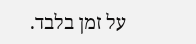על זמן בלבד.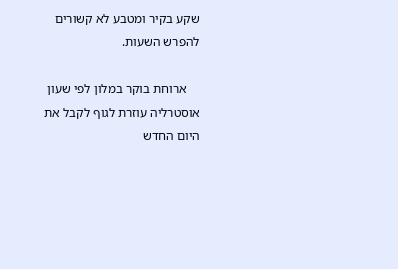שקע בקיר ומטבע לא קשורים להפרש השעות.

    ארוחת בוקר במלון לפי שעון אוסטרליה עוזרת לגוף לקבל את היום החדש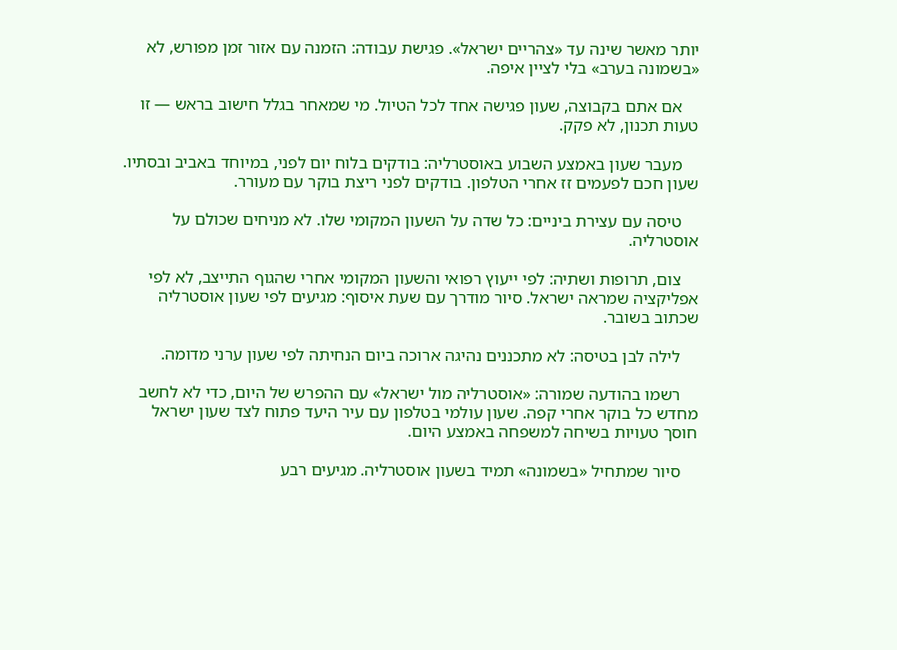יותר מאשר שינה עד «צהריים ישראל». פגישת עבודה: הזמנה עם אזור זמן מפורש, לא «בשמונה בערב» בלי לציין איפה.

    אם אתם בקבוצה, שעון פגישה אחד לכל הטיול. מי שמאחר בגלל חישוב בראש — זו טעות תכנון, לא פקק.

    מעבר שעון באמצע השבוע באוסטרליה: בודקים בלוח יום לפני, במיוחד באביב ובסתיו. שעון חכם לפעמים זז אחרי הטלפון. בודקים לפני ריצת בוקר עם מעורר.

    טיסה עם עצירת ביניים: כל שדה על השעון המקומי שלו. לא מניחים שכולם על אוסטרליה.

    צום, תרופות ושתיה: לפי ייעוץ רפואי והשעון המקומי אחרי שהגוף התייצב, לא לפי אפליקציה שמראה ישראל. סיור מודרך עם שעת איסוף: מגיעים לפי שעון אוסטרליה שכתוב בשובר.

    לילה לבן בטיסה: לא מתכננים נהיגה ארוכה ביום הנחיתה לפי שעון ערני מדומה.

    רשמו בהודעה שמורה: «אוסטרליה מול ישראל» עם ההפרש של היום, כדי לא לחשב מחדש כל בוקר אחרי קפה. שעון עולמי בטלפון עם עיר היעד פתוח לצד שעון ישראל חוסך טעויות בשיחה למשפחה באמצע היום.

    סיור שמתחיל «בשמונה» תמיד בשעון אוסטרליה. מגיעים רבע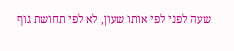שעה לפני לפי אותו שעון, לא לפי תחושת גוף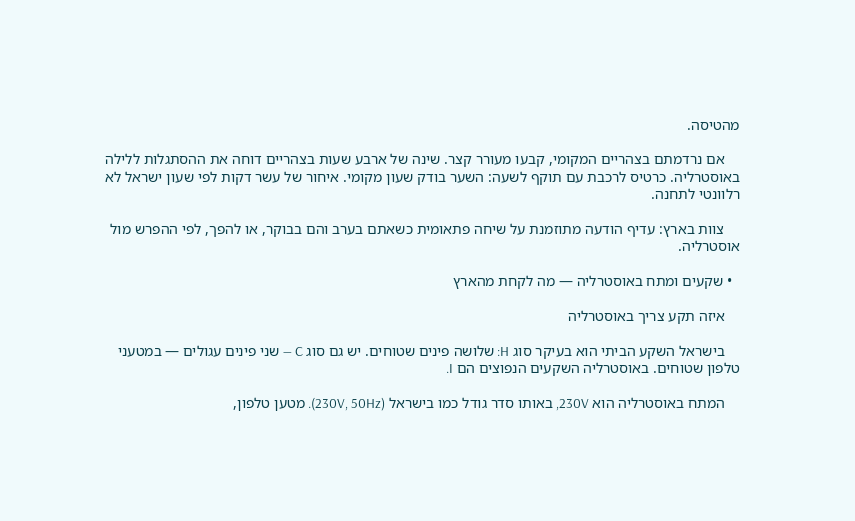מהטיסה.

    אם נרדמתם בצהריים המקומי, קבעו מעורר קצר. שינה של ארבע שעות בצהריים דוחה את ההסתגלות ללילה באוסטרליה. כרטיס לרכבת עם תוקף לשעה: השער בודק שעון מקומי. איחור של עשר דקות לפי שעון ישראל לא רלוונטי לתחנה.

    צוות בארץ: עדיף הודעה מתוזמנת על שיחה פתאומית כשאתם בערב והם בבוקר, או להפך, לפי ההפרש מול אוסטרליה.

  • שקעים ומתח באוסטרליה — מה לקחת מהארץ

    איזה תקע צריך באוסטרליה

    בישראל השקע הביתי הוא בעיקר סוג H: שלושה פינים שטוחים. יש גם סוג C — שני פינים עגולים — במטעני טלפון שטוחים. באוסטרליה השקעים הנפוצים הם I.

    המתח באוסטרליה הוא 230V, באותו סדר גודל כמו בישראל (230V, 50Hz). מטען טלפון,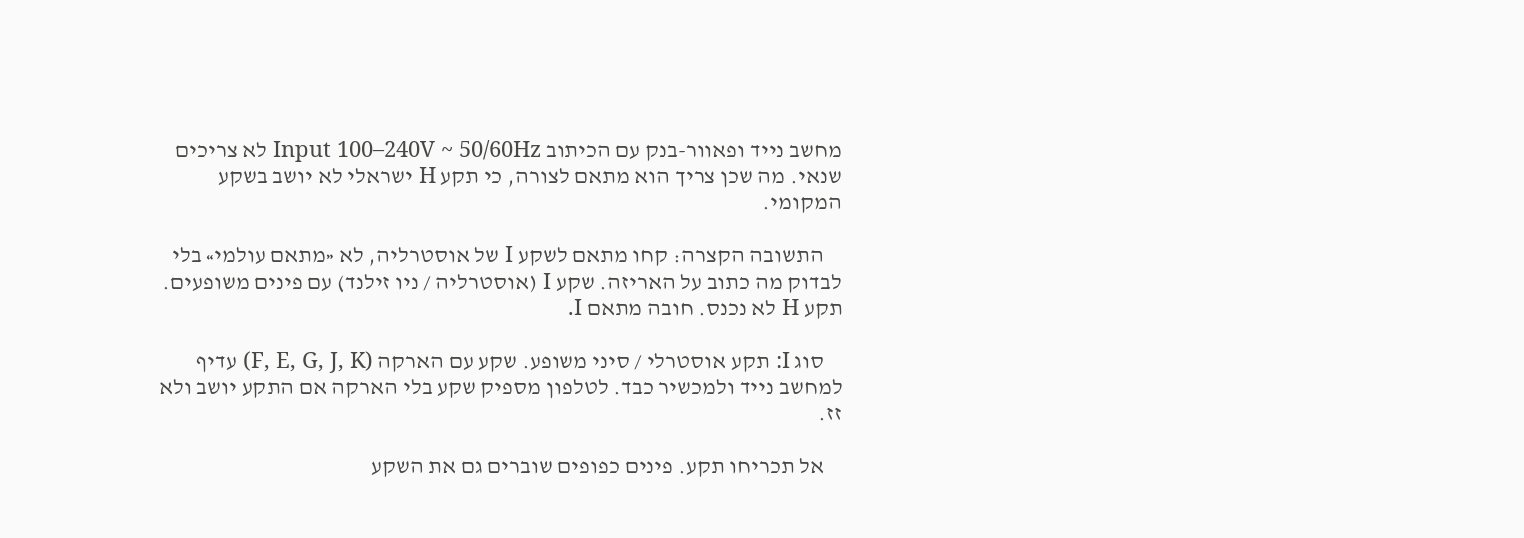מחשב נייד ופאוור-בנק עם הכיתוב Input 100–240V ~ 50/60Hz לא צריכים שנאי. מה שכן צריך הוא מתאם לצורה, כי תקע H ישראלי לא יושב בשקע המקומי.

    התשובה הקצרה: קחו מתאם לשקע I של אוסטרליה, לא «מתאם עולמי» בלי לבדוק מה כתוב על האריזה. שקע I (אוסטרליה / ניו זילנד) עם פינים משופעים. תקע H לא נכנס. חובה מתאם I.

    סוג I: תקע אוסטרלי / סיני משופע. שקע עם הארקה (F, E, G, J, K) עדיף למחשב נייד ולמכשיר כבד. לטלפון מספיק שקע בלי הארקה אם התקע יושב ולא זז.

    אל תכריחו תקע. פינים כפופים שוברים גם את השקע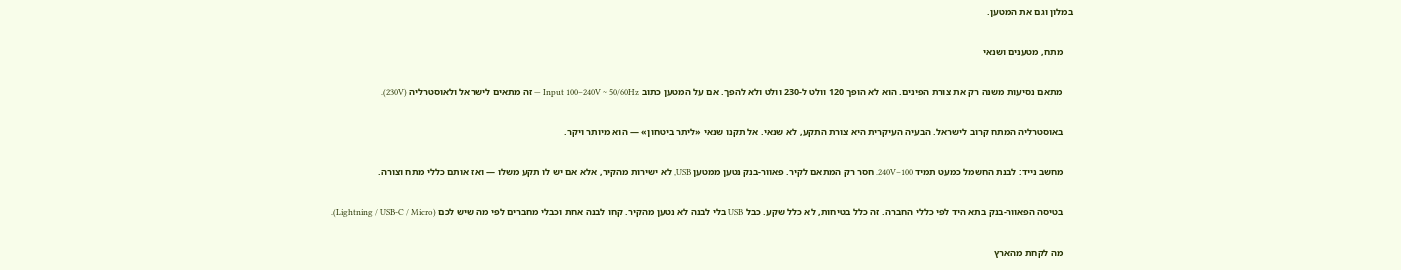במלון וגם את המטען.

    מתח, מטענים ושנאי

    מתאם נסיעות משנה רק את צורת הפינים. הוא לא הופך 120 וולט ל-230 וולט ולא להפך. אם על המטען כתוב Input 100–240V ~ 50/60Hz — זה מתאים לישראל ולאוסטרליה (230V).

    באוסטרליה המתח קרוב לישראל. הבעיה העיקרית היא צורת התקע, לא שנאי. אל תקנו שנאי «ליתר ביטחון» — הוא מיותר ויקר.

    מחשב נייד: לבנת החשמל כמעט תמיד 100–240V. חסר רק המתאם לקיר. פאוור-בנק נטען ממטען USB, לא ישירות מהקיר, אלא אם יש לו תקע משלו — ואז אותם כללי מתח וצורה.

    בטיסה הפאוור-בנק בתא היד לפי כללי החברה. זה כלל בטיחות, לא כלל שקע. כבל USB בלי לבנה לא נטען מהקיר. קחו לבנה אחת וכבלי מחברים לפי מה שיש לכם (Lightning / USB-C / Micro).

    מה לקחת מהארץ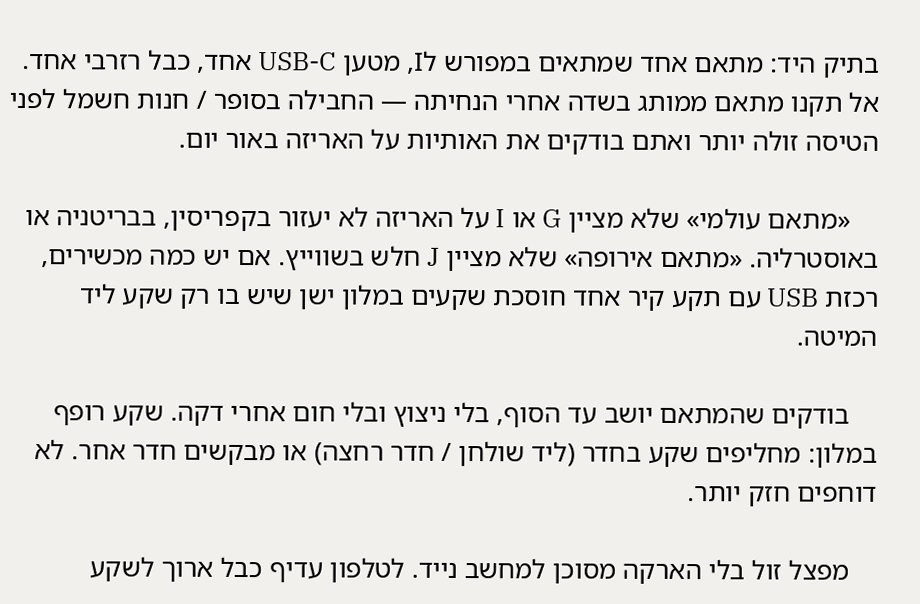בתיק היד: מתאם אחד שמתאים במפורש לI, מטען USB-C אחד, כבל רזרבי אחד. אל תקנו מתאם ממותג בשדה אחרי הנחיתה — החבילה בסופר / חנות חשמל לפני הטיסה זולה יותר ואתם בודקים את האותיות על האריזה באור יום.

    «מתאם עולמי» שלא מציין G או I על האריזה לא יעזור בקפריסין, בבריטניה או באוסטרליה. «מתאם אירופה» שלא מציין J חלש בשווייץ. אם יש כמה מכשירים, רכזת USB עם תקע קיר אחד חוסכת שקעים במלון ישן שיש בו רק שקע ליד המיטה.

    בודקים שהמתאם יושב עד הסוף, בלי ניצוץ ובלי חום אחרי דקה. שקע רופף במלון: מחליפים שקע בחדר (ליד שולחן / חדר רחצה) או מבקשים חדר אחר. לא דוחפים חזק יותר.

    מפצל זול בלי הארקה מסוכן למחשב נייד. לטלפון עדיף כבל ארוך לשקע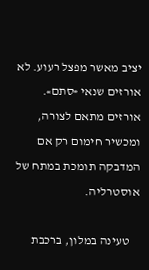יציב מאשר מפצל רעוע. לא אורזים שנאי «סתם». אורזים מתאם לצורה, ומכשיר חימום רק אם המדבקה תומכת במתח של אוסטרליה.

    טעינה במלון, ברכבת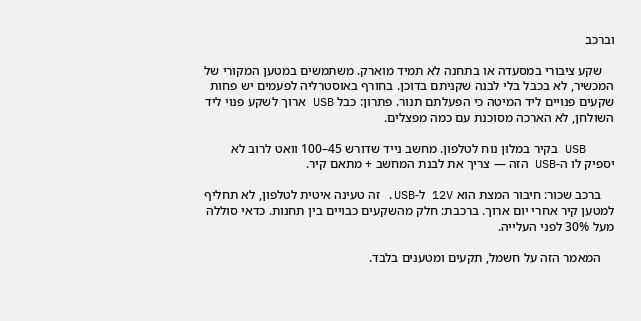וברכב

    שקע ציבורי במסעדה או בתחנה לא תמיד מוארק. משתמשים במטען המקורי של המכשיר, לא בכבל בלי לבנה שקניתם בדוכן. בחורף באוסטרליה לפעמים יש פחות שקעים פנויים ליד המיטה כי הפעלתם תנור. פתרון: כבל USB ארוך לשקע פנוי ליד השולחן, לא הארכה מסוכנת עם כמה מפצלים.

    USB בקיר במלון נוח לטלפון. מחשב נייד שדורש 45–100 וואט לרוב לא יספיק לו ה-USB הזה — צריך את לבנת המחשב + מתאם קיר.

    ברכב שכור: חיבור המצת הוא 12V ל-USB. זה טעינה איטית לטלפון, לא תחליף למטען קיר אחרי יום ארוך. ברכבת: חלק מהשקעים כבויים בין תחנות. כדאי סוללה מעל 30% לפני העלייה.

    המאמר הזה על חשמל, תקעים ומטענים בלבד.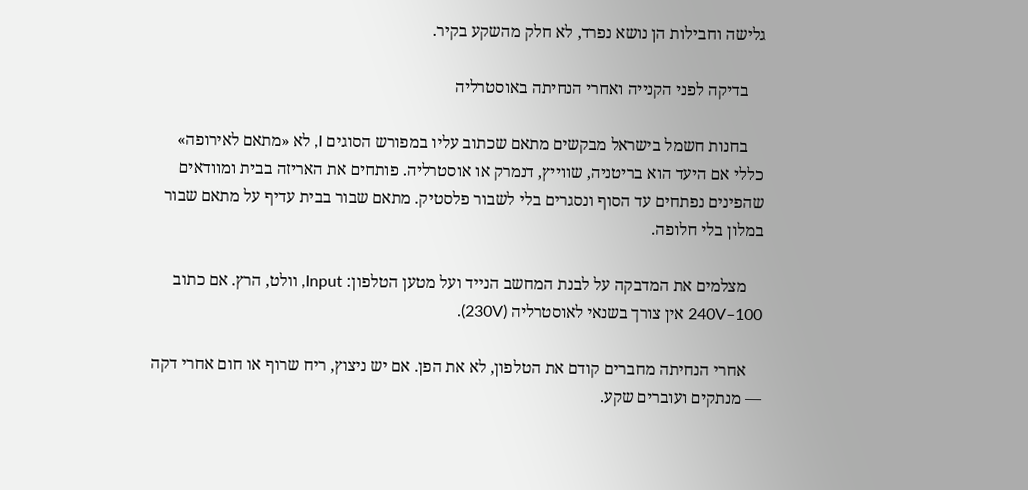גלישה וחבילות הן נושא נפרד, לא חלק מהשקע בקיר.

    בדיקה לפני הקנייה ואחרי הנחיתה באוסטרליה

    בחנות חשמל בישראל מבקשים מתאם שכתוב עליו במפורש הסוגים I, לא «מתאם לאירופה» כללי אם היעד הוא בריטניה, שווייץ, דנמרק או אוסטרליה. פותחים את האריזה בבית ומוודאים שהפינים נפתחים עד הסוף ונסגרים בלי לשבור פלסטיק. מתאם שבור בבית עדיף על מתאם שבור במלון בלי חלופה.

    מצלמים את המדבקה על לבנת המחשב הנייד ועל מטען הטלפון: Input, וולט, הרץ. אם כתוב 100–240V אין צורך בשנאי לאוסטרליה (230V).

    אחרי הנחיתה מחברים קודם את הטלפון, לא את הפן. אם יש ניצוץ, ריח שרוף או חום אחרי דקה — מנתקים ועוברים שקע.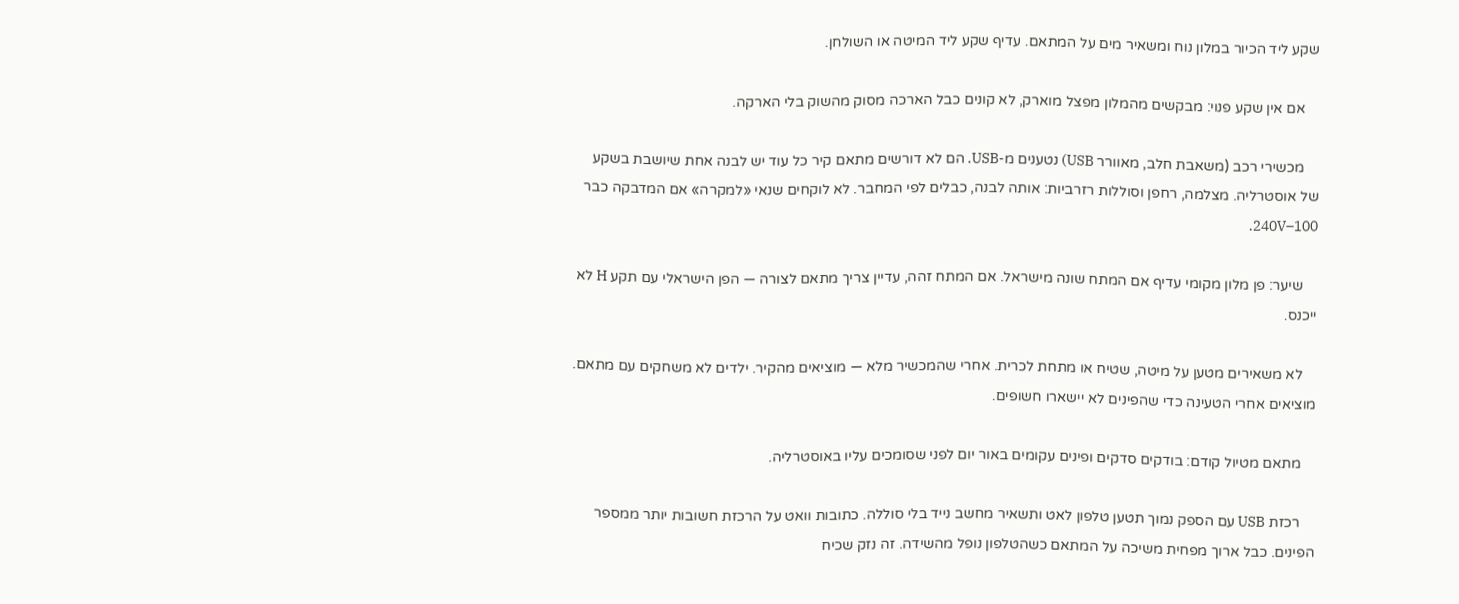שקע ליד הכיור במלון נוח ומשאיר מים על המתאם. עדיף שקע ליד המיטה או השולחן.

    אם אין שקע פנוי: מבקשים מהמלון מפצל מוארק, לא קונים כבל הארכה מסוק מהשוק בלי הארקה.

    מכשירי רכב (משאבת חלב, מאוורר USB) נטענים מ-USB. הם לא דורשים מתאם קיר כל עוד יש לבנה אחת שיושבת בשקע של אוסטרליה. מצלמה, רחפן וסוללות רזרביות: אותה לבנה, כבלים לפי המחבר. לא לוקחים שנאי «למקרה» אם המדבקה כבר 100–240V.

    שיער: פן מלון מקומי עדיף אם המתח שונה מישראל. אם המתח זהה, עדיין צריך מתאם לצורה — הפן הישראלי עם תקע H לא ייכנס.

    לא משאירים מטען על מיטה, שטיח או מתחת לכרית. אחרי שהמכשיר מלא — מוציאים מהקיר. ילדים לא משחקים עם מתאם. מוציאים אחרי הטעינה כדי שהפינים לא יישארו חשופים.

    מתאם מטיול קודם: בודקים סדקים ופינים עקומים באור יום לפני שסומכים עליו באוסטרליה.

    רכזת USB עם הספק נמוך תטען טלפון לאט ותשאיר מחשב נייד בלי סוללה. כתובות וואט על הרכזת חשובות יותר ממספר הפינים. כבל ארוך מפחית משיכה על המתאם כשהטלפון נופל מהשידה. זה נזק שכיח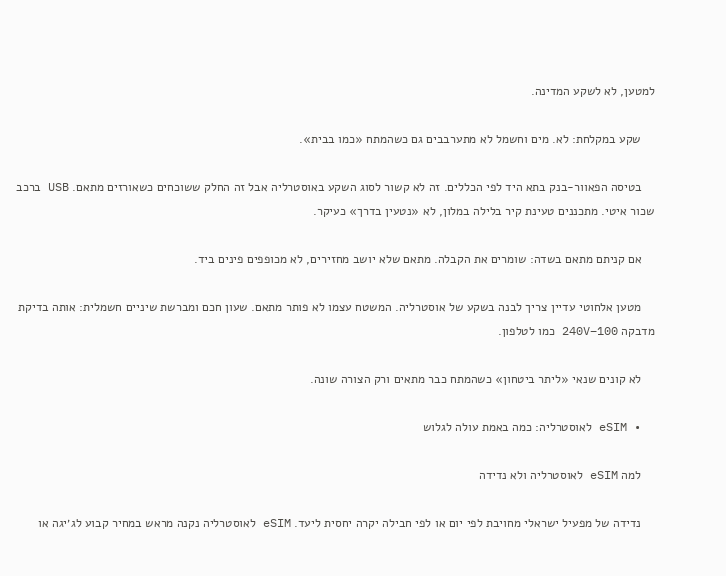למטען, לא לשקע המדינה.

    שקע במקלחת: לא. מים וחשמל לא מתערבבים גם כשהמתח «כמו בבית».

    בטיסה הפאוור-בנק בתא היד לפי הכללים. זה לא קשור לסוג השקע באוסטרליה אבל זה החלק ששוכחים כשאורזים מתאם. USB ברכב שכור איטי. מתכננים טעינת קיר בלילה במלון, לא «נטעין בדרך» כעיקר.

    אם קניתם מתאם בשדה: שומרים את הקבלה. מתאם שלא יושב מחזירים, לא מכופפים פינים ביד.

    מטען אלחוטי עדיין צריך לבנה בשקע של אוסטרליה. המשטח עצמו לא פותר מתאם. שעון חכם ומברשת שיניים חשמלית: אותה בדיקת מדבקה 100–240V כמו לטלפון.

    לא קונים שנאי «ליתר ביטחון» כשהמתח כבר מתאים ורק הצורה שונה.

  • eSIM לאוסטרליה: כמה באמת עולה לגלוש

    למה eSIM לאוסטרליה ולא נדידה

    נדידה של מפעיל ישראלי מחויבת לפי יום או לפי חבילה יקרה יחסית ליעד. eSIM לאוסטרליה נקנה מראש במחיר קבוע לג׳יגה או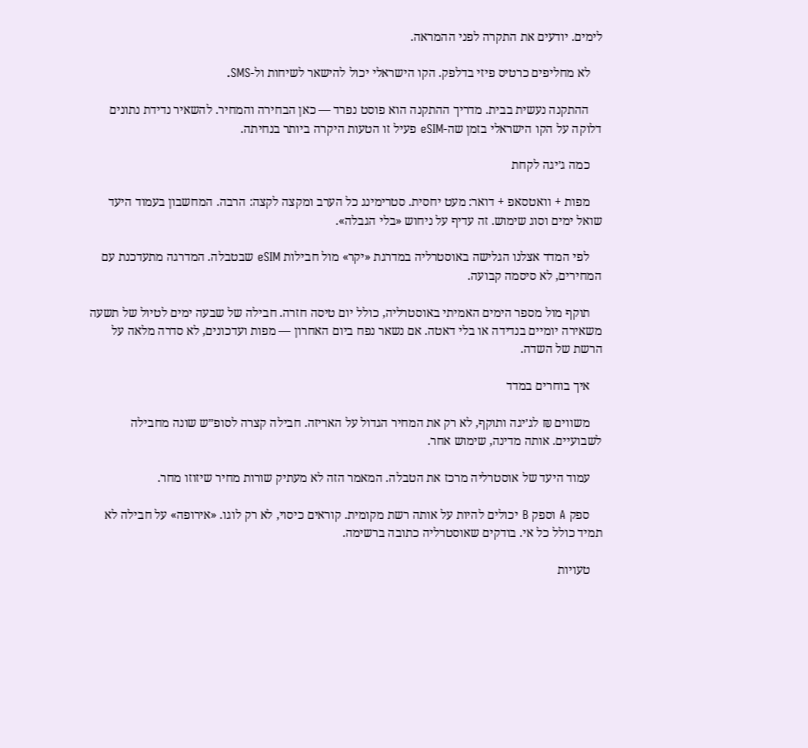לימים. יודעים את התקרה לפני ההמראה.

    לא מחליפים כרטיס פיזי בדלפק. הקו הישראלי יכול להישאר לשיחות ול-SMS.

    ההתקנה נעשית בבית. מדריך ההתקנה הוא פוסט נפרד — כאן הבחירה והמחיר. להשאיר נדידת נתונים דלוקה על הקו הישראלי בזמן שה-eSIM פעיל זו הטעות היקרה ביותר בנחיתה.

    כמה ג׳יגה לקחת

    מפות + וואטסאפ + דואר: מעט יחסית. סטרימינג כל הערב ומקצה לקצה: הרבה. המחשבון בעמוד היעד שואל ימים וסוג שימוש. זה עדיף על ניחוש «בלי הגבלה».

    לפי המדד אצלנו הגלישה באוסטרליה במדרגת «יקר» מול חבילות eSIM שבטבלה. המדרגה מתעדכנת עם המחירים, לא סיסמה קבועה.

    תוקף מול מספר הימים האמיתי באוסטרליה, כולל יום טיסה חזרה. חבילה של שבעה ימים לטיול של תשעה משאירה יומיים בנדידה או בלי דאטה. אם נשאר נפח ביום האחרון — מפות ועדכונים, לא סדרה מלאה על הרשת של השדה.

    איך בוחרים במדד

    משווים ₪ לג׳יגה ותוקף, לא רק את המחיר הגדול על האריזה. חבילה קצרה לסופ״ש שונה מחבילה לשבועיים. אותה מדינה, שימוש אחר.

    עמוד היעד של אוסטרליה מרכז את הטבלה. המאמר הזה לא מעתיק שורות מחיר שיזוזו מחר.

    ספק A וספק B יכולים להיות על אותה רשת מקומית. קוראים כיסוי, לא רק לוגו. «אירופה» על חבילה לא תמיד כולל כל אי. בודקים שאוסטרליה כתובה ברשימה.

    טעויות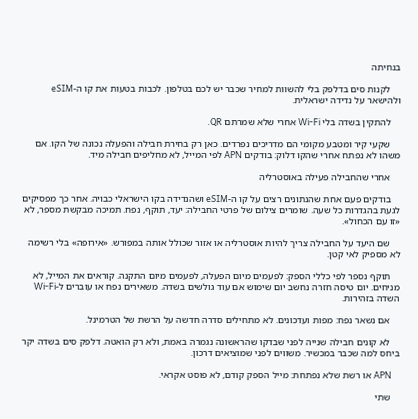בנחיתה

    לקנות סים בדלפק בלי להשוות למחיר שכבר יש לכם בטלפון. לכבות בטעות את קו ה-eSIM ולהישאר על נדידה ישראלית.

    להתקין בשדה בלי Wi-Fi אחרי שלא שמרתם QR.

    שקעי קיר ומטבע מקומי הם מדריכים נפרדים. כאן רק בחירת חבילה והפעלה נכונה של הקו. אם משהו לא נפתח אחרי שהקו דלוק: בודקים APN לפי המייל, לא מחליפים חבילה מיד.

    אחרי שהחבילה פעילה באוסטרליה

    בודקים פעם אחת שהנתונים רצים על קו ה-eSIM ושהנדידה בקו הישראלי כבויה. אחר כך מפסיקים לגעת בהגדרות כל שעה. שומרים צילום של פרטי החבילה: יעד, תוקף, נפח. תמיכה מבקשת מספר, לא «זו עם הכחול».

    שם היעד על החבילה צריך להיות אוסטרליה או אזור שכולל אותה במפורש. «אירופה» בלי רשימה לא מספיק לאי קטן.

    תוקף נספר לפי כללי הספק: לפעמים מיום הפעלה, לפעמים מיום התקנה. קוראים את המייל, לא מניחים. יום טיסה חזרה נחשב יום שימוש אם עוד גולשים בשדה. משאירים נפח או עוברים ל-Wi-Fi השדה בזהירות.

    אם נשאר נפח: מפות ועדכונים. לא מתחילים סדרה חדשה על הרשת של הטרמינל.

    לא קונים חבילה שנייה לפני שבדקו שהראשונה נגמרה באמת, ולא רק הואטה. דלפק סים בשדה יקר ביחס למה שכבר במכשיר. משווים לפני שמוציאים דרכון.

    APN או רשת שלא נפתחת: מייל הספק קודם, לא פוסט אקראי.

    שתי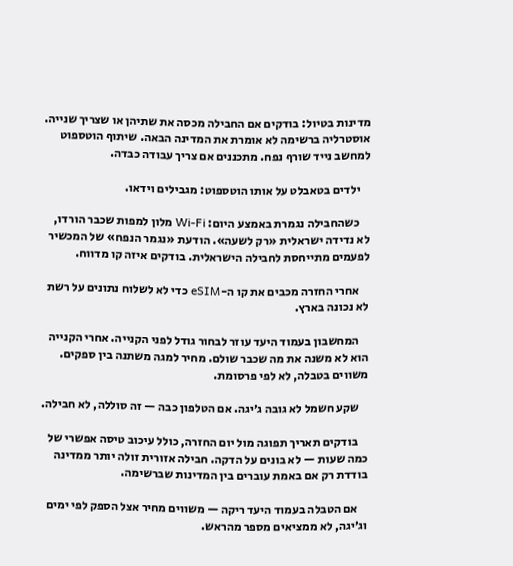מדינות בטיול: בודקים אם החבילה מכסה את שתיהן או שצריך שנייה. אוסטרליה ברשימה לא אומרת את המדינה הבאה. שיתוף הוטספוט למחשב נייד שורף נפח. מתכננים אם צריך עבודה כבדה.

    ילדים בטאבלט על אותו הוטספוט: מגבילים וידאו.

    כשהחבילה נגמרת באמצע היום: Wi-Fi מלון למפות שכבר הורדו, לא נדידה ישראלית «רק לשעה». הודעת «נגמר הנפח» של המכשיר לפעמים מתייחסת לחבילה הישראלית. בודקים איזה קו מדווח.

    אחרי החזרה מכבים את קו ה-eSIM כדי לא לשלוח נתונים על רשת לא נכונה בארץ.

    המחשבון בעמוד היעד עוזר לבחור גודל לפני הקנייה. אחרי הקנייה הוא לא משנה את מה שכבר שולם. מחיר למגה משתנה בין ספקים. משווים בטבלה, לא לפי פרסומת.

    שקע חשמל לא גובה ג׳יגה. אם הטלפון כבה — זה סוללה, לא חבילה.

    בודקים תאריך תפוגה מול יום החזרה, כולל עיכוב טיסה אפשרי של כמה שעות — לא בונים על הדקה. חבילה אזורית זולה יותר ממדינה בודדת רק אם באמת עוברים בין המדינות שברשימה.

    אם הטבלה בעמוד היעד ריקה — משווים מחיר אצל הספק לפי ימים וג׳יגה, לא ממציאים מספר מהראש.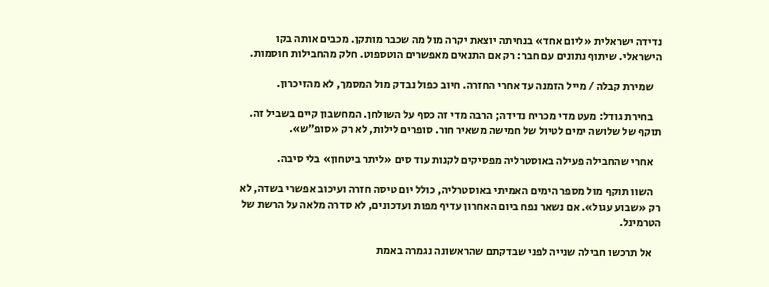נדידה ישראלית «ליום אחד» בנחיתה יוצאת יקרה מול מה שכבר מותקן. מכבים אותה בקו הישראלי. שיתוף נתונים עם חבר: רק אם התנאים מאפשרים הוטספוט. חלק מהחבילות חוסמות.

    שמירת קבלה / מייל הזמנה עד אחרי החזרה. חיוב כפול נבדק מול המסמך, לא מהזיכרון.

    בחירת גודל: מעט מדי מכריח נדידה; הרבה מדי זה כסף על השולחן. המחשבון קיים בשביל זה. תוקף של שלושה ימים לטיול של חמישה משאיר חור. סופרים לילות, לא רק «סופ״ש».

    אחרי שהחבילה פעילה באוסטרליה מפסיקים לקנות עוד סים «ליתר ביטחון» בלי סיבה.

    השוו תוקף מול מספר הימים האמיתי באוסטרליה, כולל יום טיסה חזרה ועיכוב אפשרי בשדה, לא רק «שבוע עגול». אם נשאר נפח ביום האחרון עדיף מפות ועדכונים, לא סדרה מלאה על הרשת של הטרמינל.

    אל תרכשו חבילה שנייה לפני שבדקתם שהראשונה נגמרה באמת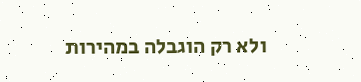ולא רק הוגבלה במהירות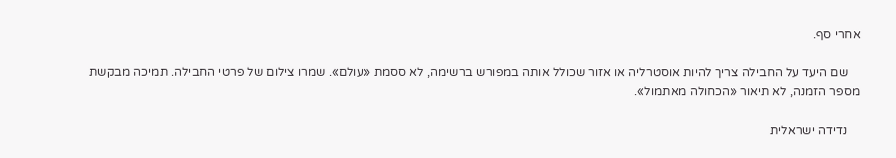אחרי סף.

    שם היעד על החבילה צריך להיות אוסטרליה או אזור שכולל אותה במפורש ברשימה, לא ססמת «עולם». שמרו צילום של פרטי החבילה. תמיכה מבקשת מספר הזמנה, לא תיאור «הכחולה מאתמול».

    נדידה ישראלית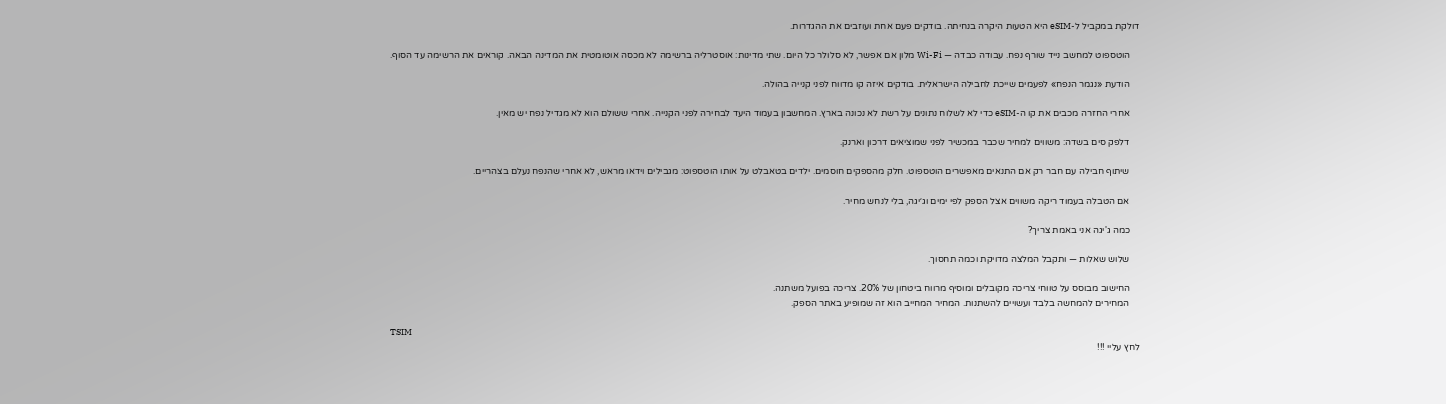דולקת במקביל ל-eSIM היא הטעות היקרה בנחיתה. בודקים פעם אחת ועוזבים את ההגדרות.

    הוטספוט למחשב נייד שורף נפח. עבודה כבדה — Wi-Fi מלון אם אפשר, לא סלולר כל היום. שתי מדינות: אוסטרליה ברשימה לא מכסה אוטומטית את המדינה הבאה. קוראים את הרשימה עד הסוף.

    הודעת «נגמר הנפח» לפעמים שייכת לחבילה הישראלית. בודקים איזה קו מדווח לפני קנייה בהולה.

    אחרי החזרה מכבים את קו ה-eSIM כדי לא לשלוח נתונים על רשת לא נכונה בארץ. המחשבון בעמוד היעד לבחירה לפני הקנייה. אחרי ששולם הוא לא מגדיל נפח יש מאין.

    דלפק סים בשדה: משווים למחיר שכבר במכשיר לפני שמוציאים דרכון וארנק.

    שיתוף חבילה עם חבר רק אם התנאים מאפשרים הוטספוט. חלק מהספקים חוסמים. ילדים בטאבלט על אותו הוטספוט: מגבילים וידאו מראש, לא אחרי שהנפח נעלם בצהריים.

    אם הטבלה בעמוד ריקה משווים אצל הספק לפי ימים וג׳יגה, בלי לנחש מחיר.

    כמה ג'יגה אני באמת צריך?

    שלוש שאלות — ותקבל המלצה מדויקת וכמה תחסוך.

    החישוב מבוסס על טווחי צריכה מקובלים ומוסיף מרווח ביטחון של 20%. צריכה בפועל משתנה.
    המחירים להמחשה בלבד ועשויים להשתנות. המחיר המחייב הוא זה שמופיע באתר הספק.

TSIM
לחץ עליי !!!